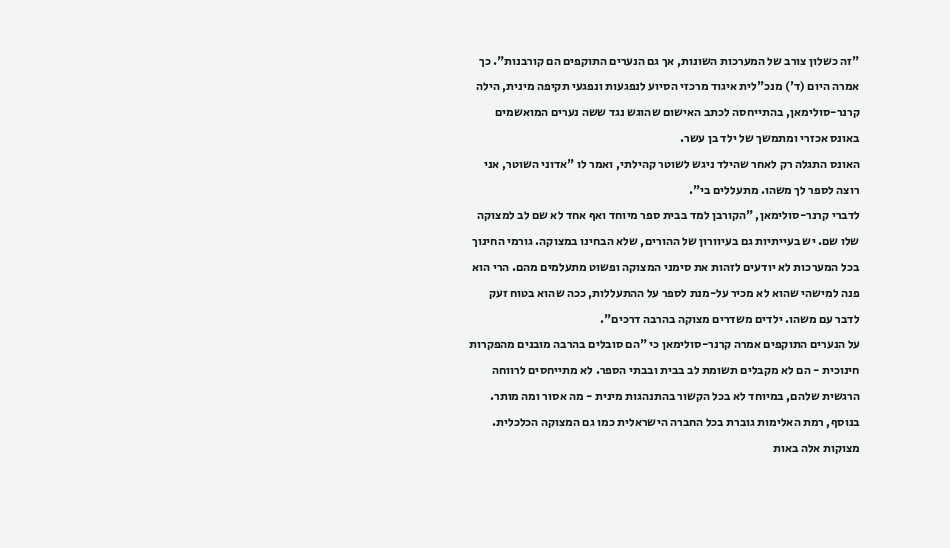"זה כשלון צורב של המערכות השונות, אך גם הנערים התוקפים הם קורבנות". כך אמרה היום (ד') מנכ"לית איגוד מרכזי הסיוע לנפגעות ונפגעי תקיפה מינית, הילה קרנר-סולימאן, בהתייחסה לכתב האישום שהוגש נגד ששה נערים המואשמים באונס אכזרי ומתמשך של ילד בן עשר.
האונס התגלה רק לאחר שהילד ניגש לשוטר קהילתי, ואמר לו "אדוני השוטר, אני רוצה לספר לך משהו. מתעללים בי".
לדברי קרנר-סולימאן, "הקורבן למד בבית ספר מיוחד ואף אחד לא שם לב למצוקה שלו שם. יש בעייתיות גם בעיוורון של ההורים, שלא הבחינו במצוקה. גורמי החינוך בכל המערכות לא יודעים לזהות את סימני המצוקה ופשוט מתעלמים מהם. הרי הוא פנה למישהי שהוא לא מכיר על-מנת לספר על ההתעללות, ככה שהוא בטוח זעק לדבר עם משהו. ילדים משדרים מצוקה בהרבה דרכים".
על הנערים התוקפים אמרה קרנר-סולימאן כי "הם סובלים בהרבה מובנים מהפקרות חינוכית - הם לא מקבלים תשומת לב בבית ובבתי הספר. לא מתייחסים לרווחה הרגשית שלהם, במיוחד לא בכל הקשור בהתנהגות מינית - מה אסור ומה מותר. בנוסף, רמת האלימות גוברת בכל החברה הישראלית כמו גם המצוקה הכלכלית. מצוקות אלה באות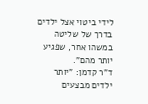לידי ביטוי אצל ילדים בדרך של שליטה במשהו אחר, שפגיע יותר מהם".
ד"ר קדמן: "יותר ילדים מבצעים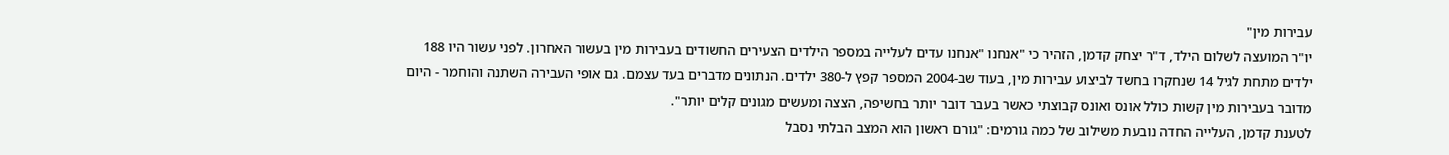עבירות מין"
יו"ר המועצה לשלום הילד, ד"ר יצחק קדמן, הזהיר כי "אנחנו "אנחנו עדים לעלייה במספר הילדים הצעירים החשודים בעבירות מין בעשור האחרון. לפני עשור היו 188 ילדים מתחת לגיל 14 שנחקרו בחשד לביצוע עבירות מין, בעוד שב-2004 המספר קפץ ל-380 ילדים. הנתונים מדברים בעד עצמם. גם אופי העבירה השתנה והוחמר - היום מדובר בעבירות מין קשות כולל אונס ואונס קבוצתי כאשר בעבר דובר יותר בחשיפה, הצצה ומעשים מגונים קלים יותר".
לטענת קדמן, העלייה החדה נובעת משילוב של כמה גורמים: "גורם ראשון הוא המצב הבלתי נסבל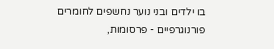בו ילדים ובני נוער נחשפים לחומרים פורנוגרפיים - פרסומות,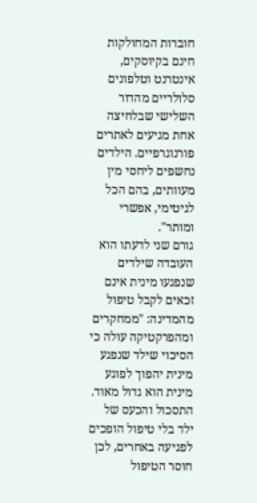חוברות המחולקות חינם בקיוסקים, אינטרנט וטלפונים סלולריים מהדור השלישי שבלחיצה אחת מגיעים לאתרים פורנוגרפיים. הילדים נחשפים ליחסי מין מעוותים, בהם הכל לגיטימי, אפשרי ומותר".
גורם שני לדעתו הוא העובדה שילדים שנפגעו מינית אינם זכאים לקבל טיפול מהמדינה: "ממחקרים ומהפרקטיקה עולה כי הסיכוי שילד שנפגע מינית יהפוך לפוגע מינית הוא גדול מאוד. התסכול והכעס של ילד בלי טיפול הופכים לפגיעה באחרים, לכן חוסר הטיפול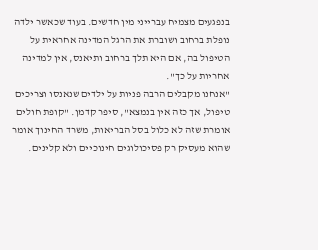בנפגעים מצמיח עברייני מין חדשים. בעוד שכאשר ילדה נופלת ברחוב ושוברת את הרגל המדינה אחראית על הטיפול בה, אם היא תלך ברחוב ותיאנס, אין למדינה אחריות על כך".
"אנחנו מקבלים הרבה פניות על ילדים שנאנסו וצריכים טיפול, אך כזה אין בנמצא", סיפר קדמן. "קופת חולים אומרת שזה לא כלול בסל הבריאות, משרד החינוך אומר שהוא מעסיק רק פסיכולוגים חינוכיים ולא קלינים.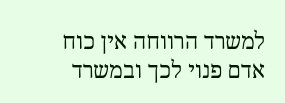למשרד הרווחה אין כוח אדם פנוי לכך ובמשרד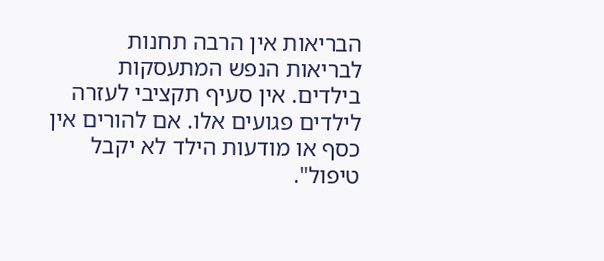הבריאות אין הרבה תחנות לבריאות הנפש המתעסקות בילדים. אין סעיף תקציבי לעזרה לילדים פגועים אלו. אם להורים אין כסף או מודעות הילד לא יקבל טיפול".